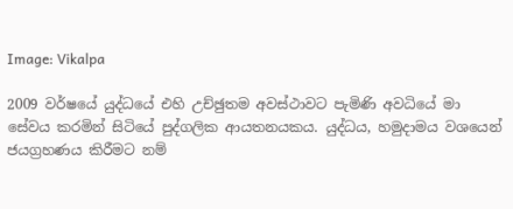Image: Vikalpa

2009 වර්ෂයේ යුද්ධයේ එහි උච්ඡුතම අවස්ථාවට පැමිණි අවධියේ මා සේවය කරමින් සිටියේ පුද්ගලික ආයතනයකය. යුද්ධය, හමුදාමය වශයෙන් ජයග්‍රහණය කිරීමට නම්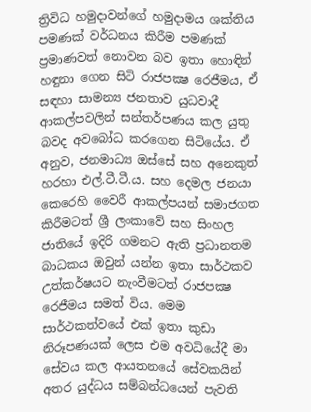ත්‍රිවිධ හමුදාවන්ගේ හමුදාමය ශක්තිය පමණක් වර්ධනය කිරීම පමණක් ප්‍රමාණවත් නොවන බව ඉතා හොඳින් හඳුනා ගෙන සිටි රාජපක්‍ෂ රෙජීමය, ඒ සඳහා සාමන්‍ය ජනතාව යුධවාදී ආකල්පවලින් සන්තර්පණය කල යුතු බවද අවබෝධ කරගෙන සිටියේය. ඒ අනුව, ජනමාධ්‍ය ඔස්සේ සහ අනෙකුත් හරහා එල්.ටී.ටී.ය. සහ දෙමල ජනයා කෙරෙහි වෛරී ආකල්පයන් සමාජගත කිරීමටත් ශ්‍රී ලංකාවේ සහ සිංහල ජාතියේ ඉදිරි ගමනට ඇති ප්‍රධානතම බාධකය ඔවුන් යන්න ඉතා සාර්ථකව උත්කර්ෂයට නැංවීමටත් රාජපක්‍ෂ රෙජීමය සමත් විය. මෙම සාර්ථකත්වයේ එක් ඉතා කුඩා නිරූපණයක් ලෙස එම අවධියේදී මා සේවය කල ආයතනයේ සේවකයින් අතර යුද්ධය සම්බන්ධයෙන් පැවති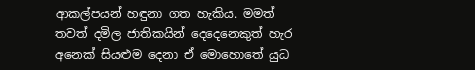ආකල්පයන් හඳුනා ගත හැකිය. මමත් තවත් දමිල ජාතිකයින් දෙදෙනෙකුත් හැර අනෙක් සියළුම දෙනා ඒ මොහොතේ යුධ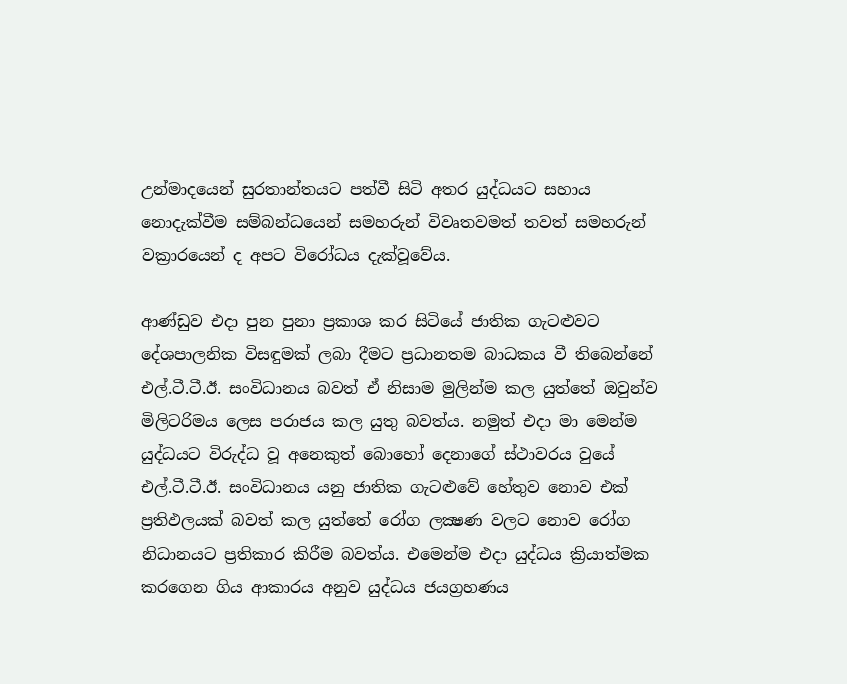උන්මාදයෙන් සුරතාන්තයට පත්වී සිටි අතර යුද්ධයට සහාය නොදැක්වීම සම්බන්ධයෙන් සමහරුන් විවෘතවමත් තවත් සමහරුන් වක්‍රාරයෙන් ද අපට විරෝධය දැක්වූවේය.

ආණ්ඩුව එදා පුන පුනා ප්‍රකාශ කර සිටියේ ජාතික ගැටළුවට දේශපාලනික විසඳුමක් ලබා දීමට ප්‍රධානතම බාධකය වී තිබෙන්නේ එල්.ටී.ටී.ඊ. සංවිධානය බවත් ඒ නිසාම මුලින්ම කල යුත්තේ ඔවුන්ව මිලිටරිමය ලෙස පරාජය කල යුතු බවත්ය. නමුත් එදා මා මෙන්ම යුද්ධයට විරුද්ධ වූ අනෙකුත් බොහෝ දෙනාගේ ස්ථාවරය වුයේ එල්.ටී.ටී.ඊ. සංවිධානය යනු ජාතික ගැටළුවේ හේතුව නොව එක් ප්‍රතිඵලයක් බවත් කල යුත්තේ රෝග ලක්‍ෂණ වලට නොව රෝග නිධානයට ප්‍රතිකාර කිරීම බවත්ය. එමෙන්ම එදා යුද්ධය ක්‍රියාත්මක කරගෙන ගිය ආකාරය අනුව යුද්ධය ජයග්‍රහණය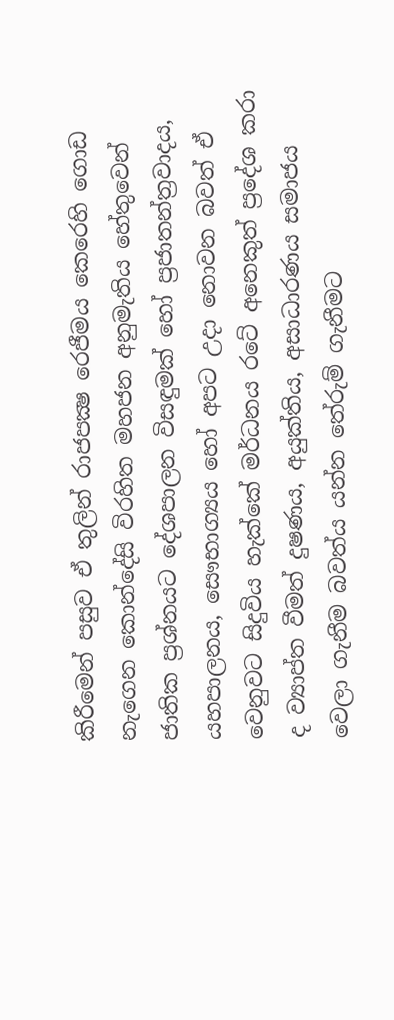කිරීමෙන් පසුව ඒ තුලින් රාජපක්‍ෂ රෙජීමය කෙරෙහි ගොඩ නැගෙන කොන්දේසි විරහිත මහජන අනුමැතිය හේතුවෙන් ජාතික ප්‍රශ්නයට දේශපාලන විසඳුමක් හෝ ප්‍රජාතන්ත්‍රවාදය, යහපාලනය, සෞභාග්‍යය හෝ අපට උදා නොවන බවත් ඒ වෙනුවට සිදුවිය හැක්කේ මර්ධනය රටේ අනෙකුත් ප්‍රදේශ කරා ද ව්‍යාප්ත වීමත් දුෂණය, අයුක්තිය, අසාධාරණය සමාජය වෙලා ගැනීම බවත්ය යන්න තේරුම් ගැනීමට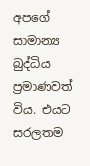අපගේ සාමාන්‍ය බුද්ධිය ප්‍රමාණවත් විය. එයට සරලතම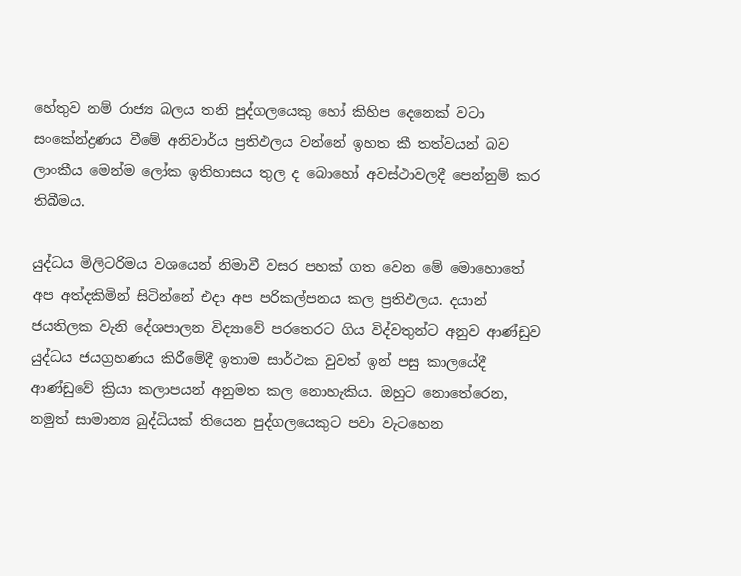හේතුව නම් රාජ්‍ය බලය තනි පුද්ගලයෙකු හෝ කිහිප දෙනෙක් වටා සංකේන්ද්‍රණය වීමේ අනිවාර්ය ප්‍රතිඵලය වන්නේ ඉහත කී තත්වයන් බව ලාංකීය මෙන්ම ලෝක ඉතිහාසය තුල ද බොහෝ අවස්ථාවලදී පෙන්නුම් කර තිබීමය.

යුද්ධය මිලිටරිමය වශයෙන් නිමාවී වසර පහක් ගත වෙන මේ මොහොතේ අප අත්දකිමින් සිටින්නේ එදා අප පරිකල්පනය කල ප්‍රතිඵලය. දයාන් ජයතිලක වැනි දේශපාලන විද්‍යාවේ පරතෙරට ගිය විද්වතුන්ට අනුව ආණ්ඩුව යුද්ධය ජයග්‍රහණය කිරීමේදී ඉතාම සාර්ථක වුවත් ඉන් පසු කාලයේදී ආණ්ඩුවේ ක්‍රියා කලාපයන් අනුමත කල නොහැකිය. ඔහුට නොතේරෙන, නමුත් සාමාන්‍ය බුද්ධියක් තියෙන පුද්ගලයෙකුට පවා වැටහෙන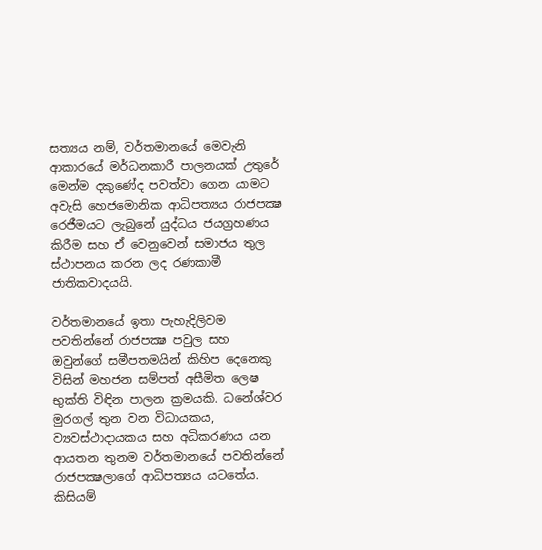සත්‍යය නම්, වර්තමානයේ මෙවැනි ආකාරයේ මර්ධනකාරී පාලනයක් උතුරේ මෙන්ම දකුණේද පවත්වා ගෙන යාමට අවැසි හෙජමොනික ආධිපත්‍යය රාජපක්‍ෂ රෙජීමයට ලැබුනේ යුද්ධය ජයග්‍රහණය කිරීම සහ ඒ වෙනුවෙන් සමාජය තුල ස්ථාපනය කරන ලද රණකාමී ජාතිකවාදයයි.

වර්තමානයේ ඉතා පැහැදිලිවම පවතින්නේ රාජපක්‍ෂ පවුල සහ ඔවුන්ගේ සමීපතමයින් කිහිප දෙනෙකු විසින් මහජන සම්පත් අසීමිත ලෙෂ භුක්ති විඳින පාලන ක්‍රමයකි. ධනේශ්වර මුරගල් තුන වන විධායකය, ව්‍යවස්ථාදායකය සහ අධිකරණය යන ආයතන තුනම වර්තමානයේ පවතින්නේ රාජපක්‍ෂලාගේ ආධිපත්‍යය යටතේය. කිසියම්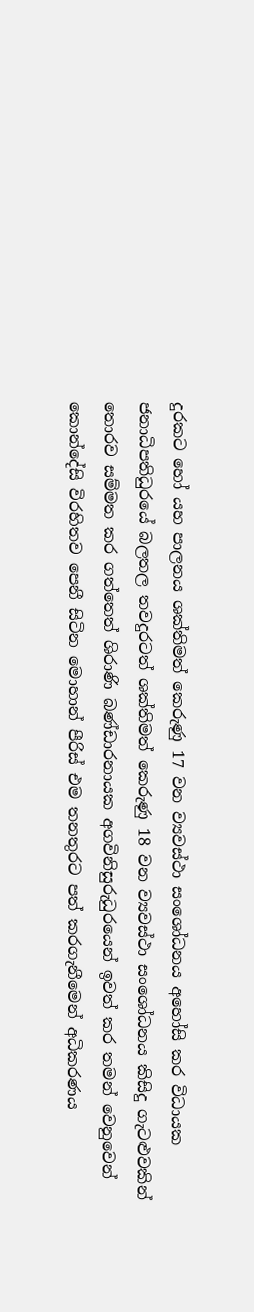දුරකට හෝ යහ පාලනය ශක්තිමත් කෙරුණු 17 වන ව්‍යවස්ථා සංශෝධනය අහෝසි කර විධායක ජනාධිපතිධුරයේ බලතල තවදුරටත් ශක්තිමත් කෙරුණු 18 වන ව්‍යවස්ථා සංශෝධනය කිසිදු ගැටළුවකින් තොරව සම්මත කර ගත්තෙත් ශිරාණි බණ්ඩාරනායක අගවිනිසුරුධුරයෙන් ඉවත් කර තමන් වෙනුවෙන් කොන්දේසි විරහිතව පෙනී සිටින මොහාන් පීරිස් එම තනතුරට පත් කරගැනීමෙන් අධිකරණය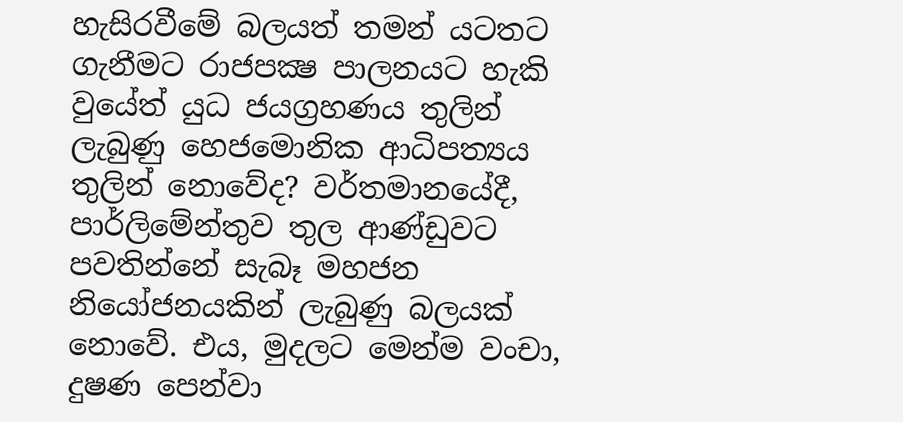හැසිරවීමේ බලයත් තමන් යටතට ගැනීමට රාජපක්‍ෂ පාලනයට හැකි වුයේත් යුධ ජයග්‍රහණය තුලින් ලැබුණු හෙජමොනික ආධිපත්‍යය තුලින් නොවේද? වර්තමානයේදී, පාර්ලිමේන්තුව තුල ආණ්ඩුවට පවතින්නේ සැබෑ මහජන නියෝජනයකින් ලැබුණු බලයක් නොවේ. එය, මුදලට මෙන්ම වංචා, දුෂණ පෙන්වා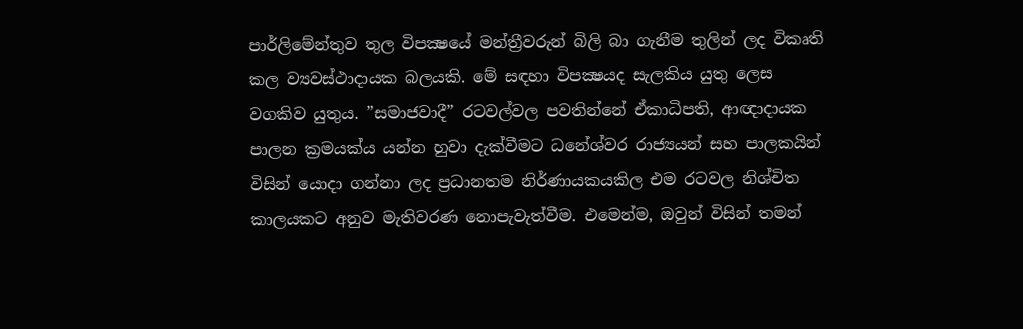පාර්ලිමේන්තුව තුල විපක්‍ෂයේ මන්ත්‍රීවරුන් බිලි බා ගැනීම තුලින් ලද විකෘති කල ව්‍යවස්ථාදායක බලයකි. මේ සඳහා විපක්‍ෂයද සැලකිය යුතු ලෙස වගකිව යුතුය. ”සමාජවාදී” රටවල්වල පවතින්නේ ඒකාධිපති, ආඥාදායක පාලන ක්‍රමයක්ය යන්න හුවා දැක්වීමට ධනේශ්වර රාජ්‍යයන් සහ පාලකයින් විසින් යොදා ගන්නා ලද ප්‍රධානතම නිර්ණායකයකිල එම රටවල නිශ්චිත කාලයකට අනුව මැතිවරණ නොපැවැත්වීම. එමෙන්ම, ඔවුන් විසින් තමන්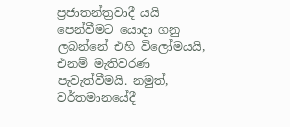ප්‍රජාතන්ත්‍රවාදී යයි පෙන්වීමට යොදා ගනු ලබන්නේ එහි විලෝමයයි, එනම් මැතිවරණ පැවැත්වීමයි. නමුත්, වර්තමානයේදී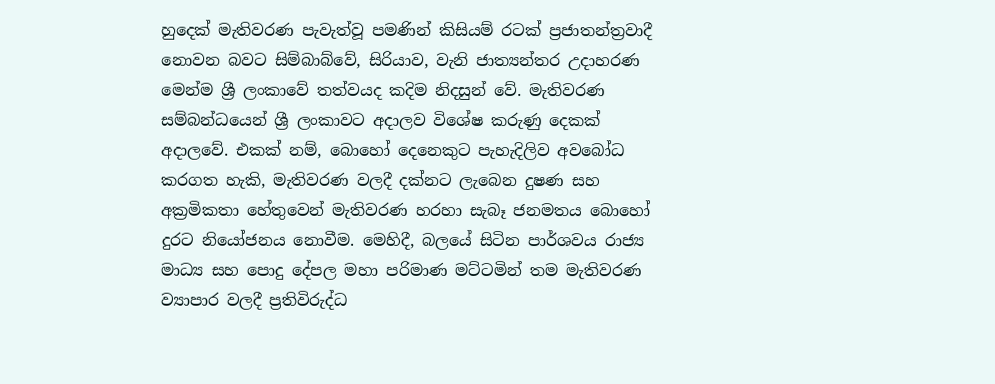හුදෙක් මැතිවරණ පැවැත්වූ පමණින් කිසියම් රටක් ප්‍රජාතන්ත්‍රවාදී නොවන බවට සිම්බාබ්වේ, සිරියාව, වැනි ජාත්‍යන්තර උදාහරණ මෙන්ම ශ්‍රී ලංකාවේ තත්වයද කදිම නිදසුන් වේ. මැතිවරණ සම්බන්ධයෙන් ශ්‍රී ලංකාවට අදාලව විශේෂ කරුණු දෙකක් අදාලවේ. එකක් නම්, බොහෝ දෙනෙකුට පැහැදිලිව අවබෝධ කරගත හැකි, මැතිවරණ වලදී දක්නට ලැබෙන දුෂණ සහ අක්‍රමිකතා හේතුවෙන් මැතිවරණ හරහා සැබෑ ජනමතය බොහෝ දුරට නියෝජනය නොවීම. මෙහිදී, බලයේ සිටින පාර්ශවය රාජ්‍ය මාධ්‍ය සහ පොදු දේපල මහා පරිමාණ මට්ටමින් තම මැතිවරණ ව්‍යාපාර වලදී ප්‍රතිවිරුද්ධ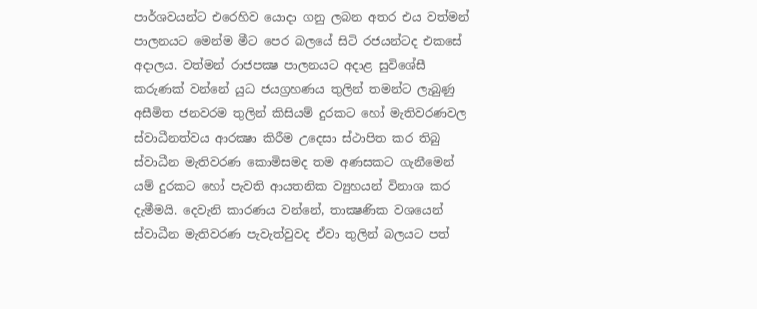පාර්ශවයන්ට එරෙහිව යොදා ගනු ලබන අතර එය වත්මන් පාලනයට මෙන්ම මීට පෙර බලයේ සිටි රජයන්ටද එකසේ අදාලය. වත්මන් රාජපක්‍ෂ පාලනයට අදාළ සුවිශේසී කරුණක් වන්නේ යුධ ජයග්‍රහණය තුලින් තමන්ට ලැබුණු අසීමිත ජනවරම තුලින් කිසියම් දුරකට හෝ මැතිවරණවල ස්වාධීනත්වය ආරක්‍ෂා කිරීම උදෙසා ස්ථාපිත කර තිබු ස්වාධීන මැතිවරණ කොමිසමද තම අණසකට ගැනීමෙන් යම් දුරකට හෝ පැවති ආයතනික ව්‍යුහයන් විනාශ කර දැමීමයි. දෙවැනි කාරණය වන්නේ, තාක්‍ෂණික වශයෙන් ස්වාධීන මැතිවරණ පැවැත්වුවද ඒවා තුලින් බලයට පත්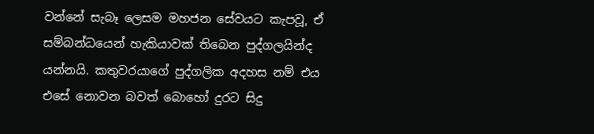වන්නේ සැබෑ ලෙසම මහජන සේවයට කැපවූ, ඒ සම්බන්ධයෙන් හැකියාවක් තිබෙන පුද්ගලයින්ද යන්නයි. කතුවරයාගේ පුද්ගලික අදහස නම් එය එසේ නොවන බවත් බොහෝ දුරට සිදු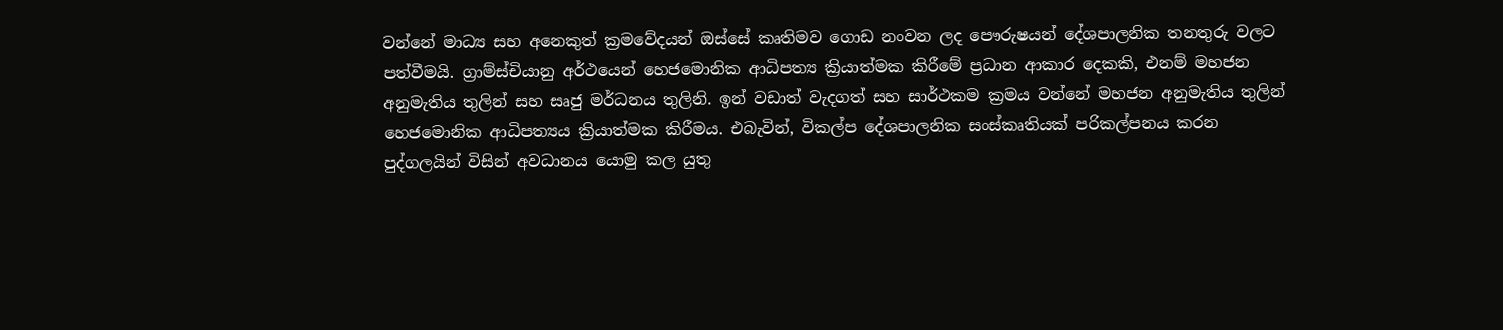වන්නේ මාධ්‍ය සහ අනෙකුත් ක්‍රමවේදයන් ඔස්සේ කෘතිමව ගොඩ නංවන ලද පෞරුෂයන් දේශපාලනික තනතුරු වලට පත්වීමයි. ග්‍රාම්ස්චියානු අර්ථයෙන් හෙජමොනික ආධිපත්‍ය ක්‍රියාත්මක කිරීමේ ප්‍රධාන ආකාර දෙකකි, එනම් මහජන අනුමැතිය තුලින් සහ සෘජු මර්ධනය තුලිනි. ඉන් වඩාත් වැදගත් සහ සාර්ථකම ක්‍රමය වන්නේ මහජන අනුමැතිය තුලින් හෙජමොනික ආධිපත්‍යය ක්‍රියාත්මක කිරීමය. එබැවින්, විකල්ප දේශපාලනික සංස්කෘතියක් පරිකල්පනය කරන පුද්ගලයින් විසින් අවධානය යොමු කල යුතු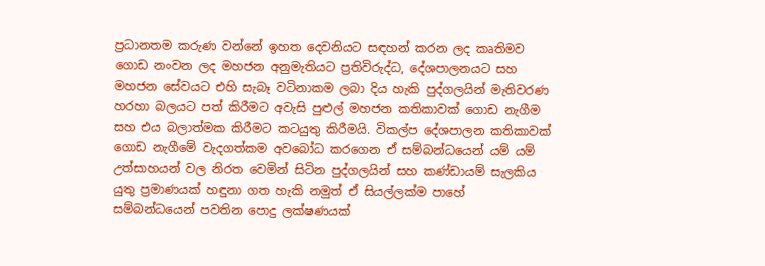ප්‍රධානතම කරුණ වන්නේ ඉහත දෙවනියට සඳහන් කරන ලද කෘතිමව ගොඩ නංවන ලද මහජන අනුමැතියට ප්‍රතිවිරුද්ධ, දේශපාලනයට සහ මහජන සේවයට එහි සැබෑ වටිනාකම ලබා දිය හැකි පුද්ගලයින් මැතිවරණ හරහා බලයට පත් කිරීමට අවැසි පුළුල් මහජන කතිකාවක් ගොඩ නැගීම සහ එය බලාත්මක කිරීමට කටයුතු කිරීමයි. විකල්ප දේශපාලන කතිකාවක් ගොඩ නැගීමේ වැදගත්කම අවබෝධ කරගෙන ඒ සම්බන්ධයෙන් යම් යම් උත්සාහයන් වල නිරත වෙමින් සිටින පුද්ගලයින් සහ කණ්ඩායම් සැලකිය යුතු ප්‍රමාණයක් හඳුනා ගත හැකි නමුත් ඒ සියල්ලක්ම පාහේ සම්බන්ධයෙන් පවතින පොදු ලක්ෂණයක්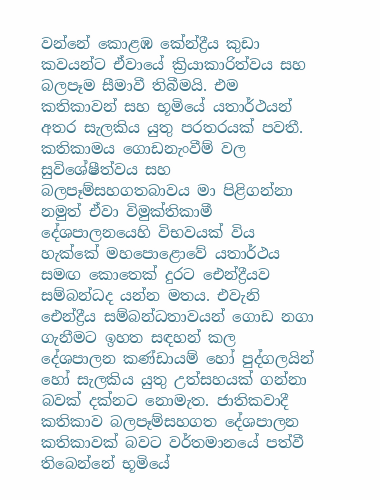වන්නේ කොළඹ කේන්ද්‍රීය කුඩා කවයන්ට ඒවායේ ක්‍රියාකාරිත්වය සහ බලපෑම සීමාවී තිබීමයි. එම කතිකාවන් සහ භූමියේ යතාර්ථයන් අතර සැලකිය යුතු පරතරයක් පවතී. කතිකාමය ගොඩනැංවීම් වල සුවිශේෂීත්වය සහ බලපෑම්සහගතබාවය මා පිළිගන්නා නමුත් ඒවා විමුක්තිකාමී දේශපාලනයෙහි විභවයක් විය හැක්කේ මහපොළොවේ යතාර්ථය සමඟ කොතෙක් දුරට ඓන්ද්‍රීයව සම්බන්ධද යන්න මතය. එවැනි ඓන්ද්‍රීය සම්බන්ධතාවයන් ගොඩ නගා ගැනීමට ඉහත සඳහන් කල දේශපාලන කණ්ඩායම් හෝ පුද්ගලයින් හෝ සැලකිය යුතු උත්සහයක් ගන්නා බවක් දක්නට නොමැත. ජාතිකවාදී කතිකාව බලපෑම්සහගත දේශපාලන කතිකාවක් බවට වර්තමානයේ පත්වී තිබෙන්නේ භූමියේ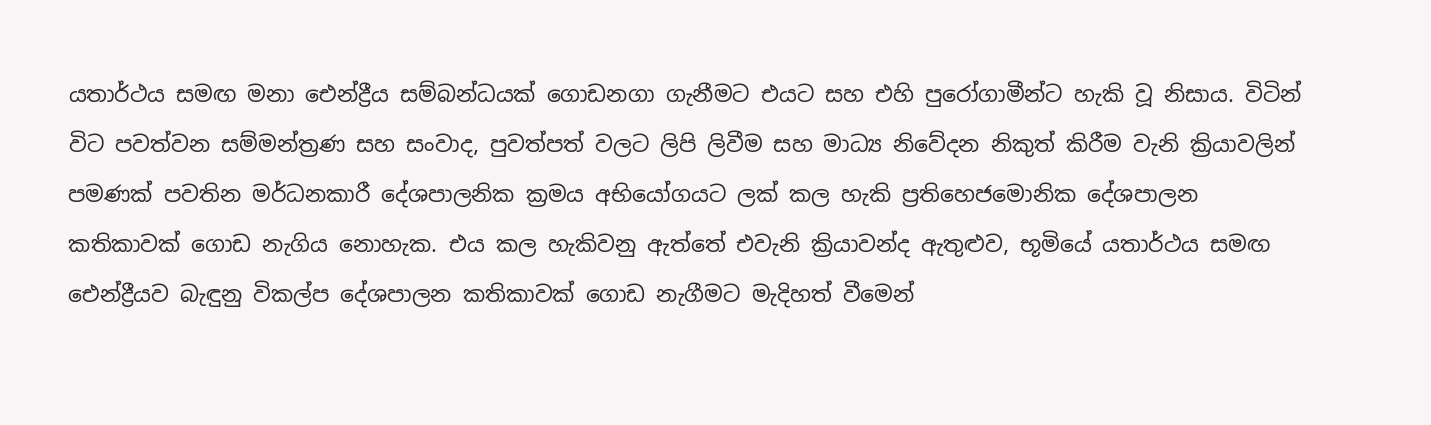යතාර්ථය සමඟ මනා ඓන්ද්‍රීය සම්බන්ධයක් ගොඩනගා ගැනීමට එයට සහ එහි පුරෝගාමීන්ට හැකි වූ නිසාය. විටින් විට පවත්වන සම්මන්ත්‍රණ සහ සංවාද, පුවත්පත් වලට ලිපි ලිවීම සහ මාධ්‍ය නිවේදන නිකුත් කිරීම වැනි ක්‍රියාවලින් පමණක් පවතින මර්ධනකාරී දේශපාලනික ක්‍රමය අභියෝගයට ලක් කල හැකි ප්‍රතිහෙජමොනික දේශපාලන කතිකාවක් ගොඩ නැගිය නොහැක. එය කල හැකිවනු ඇත්තේ එවැනි ක්‍රියාවන්ද ඇතුළුව, භූමියේ යතාර්ථය සමඟ ඓන්ද්‍රීයව බැඳුනු විකල්ප දේශපාලන කතිකාවක් ගොඩ නැගීමට මැදිහත් වීමෙන්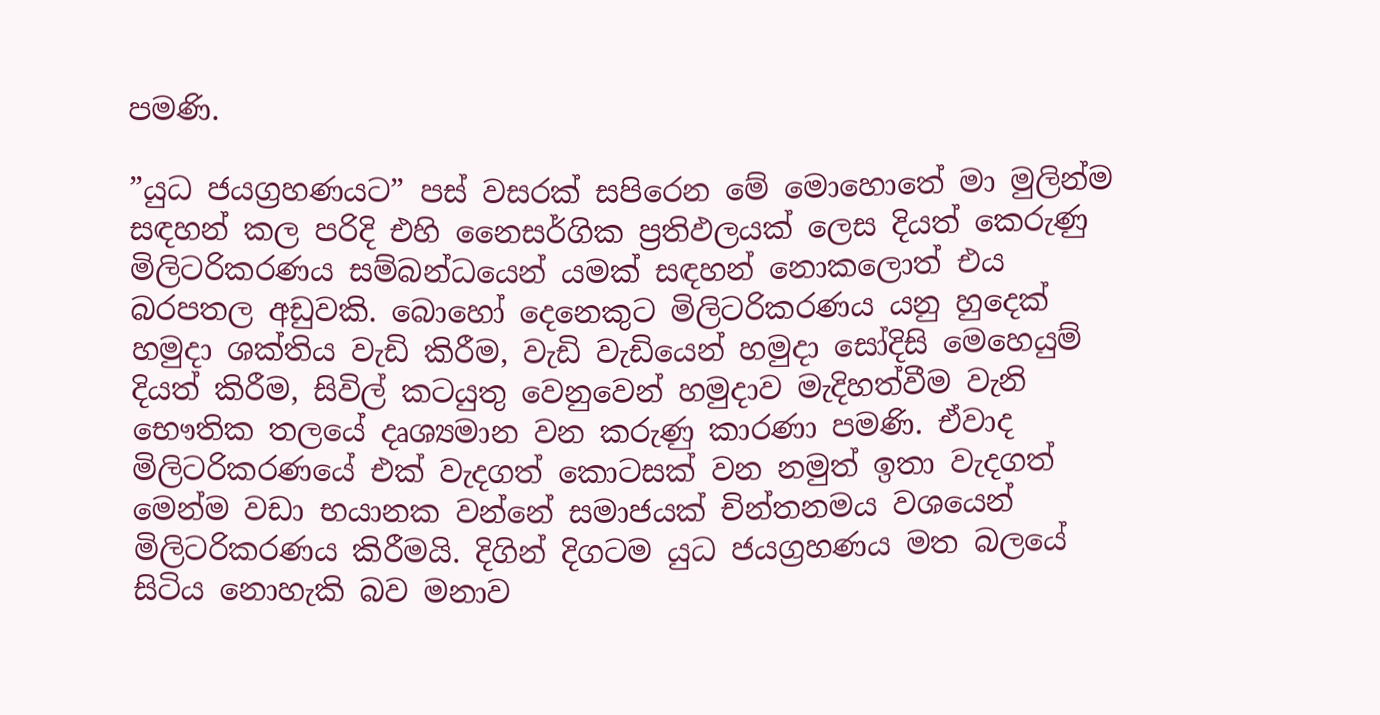පමණි.

”යුධ ජයග්‍රහණයට” පස් වසරක් සපිරෙන මේ මොහොතේ මා මුලින්ම සඳහන් කල පරිදි එහි නෛසර්ගික ප්‍රතිඵලයක් ලෙස දියත් කෙරුණු මිලිටරිකරණය සම්බන්ධයෙන් යමක් සඳහන් නොකලොත් එය බරපතල අඩුවකි. බොහෝ දෙනෙකුට මිලිටරිකරණය යනු හුදෙක් හමුදා ශක්තිය වැඩි කිරීම, වැඩි වැඩියෙන් හමුදා සෝදිසි මෙහෙයුම් දියත් කිරීම, සිවිල් කටයුතු වෙනුවෙන් හමුදාව මැදිහත්වීම වැනි භෞතික තලයේ දෘශ්‍යමාන වන කරුණු කාරණා පමණි. ඒවාද මිලිටරිකරණයේ එක් වැදගත් කොටසක් වන නමුත් ඉතා වැදගත් මෙන්ම වඩා භයානක වන්නේ සමාජයක් චින්තනමය වශයෙන් මිලිටරිකරණය කිරීමයි. දිගින් දිගටම යුධ ජයග්‍රහණය මත බලයේ සිටිය නොහැකි බව මනාව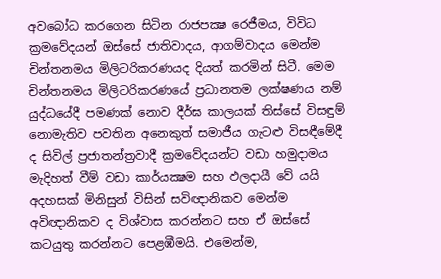අවබෝධ කරගෙන සිටින රාජපක්‍ෂ රෙජීමය, විවිධ ක්‍රමවේදයන් ඔස්සේ ජාතිවාදය, ආගම්වාදය මෙන්ම චින්තනමය මිලිටරිකරණයද දියත් කරමින් සිටී. මෙම චින්තනමය මිලිටරිකරණයේ ප්‍රධානතම ලක්ෂණය නම් යුද්ධයේදී පමණක් නොව දීර්ඝ කාලයක් තිස්සේ විසඳුම් නොමැතිව පවතින අනෙකුත් සමාජීය ගැටළු විසඳීමේදී ද සිවිල් ප්‍රජාතන්ත්‍රවාදී ක්‍රමවේදයන්ට වඩා හමුදාමය මැදිහත් වීම් වඩා කාර්යක්‍ෂම සහ ඵලදායී වේ යයි අදහසක් මිනිසුන් විසින් සවිඥානිකව මෙන්ම අවිඥානිකව ද විශ්වාස කරන්නට සහ ඒ ඔස්සේ කටයුතු කරන්නට පෙළඹීමයි. එමෙන්ම,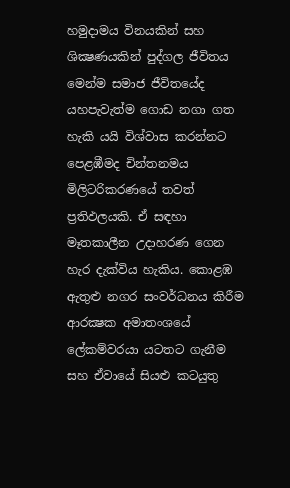හමුදාමය විනයකින් සහ ශික්‍ෂණයකින් පුද්ගල ජීවිතය මෙන්ම සමාජ ජීවිතයේද යහපැවැත්ම ගොඩ නගා ගත හැකි යයි විශ්වාස කරන්නට පෙළඹීමද චින්තනමය මිලිටරිකරණයේ තවත් ප්‍රතිඵලයකි. ඒ සඳහා මෑතකාලීන උදාහරණ ගෙන හැර දැක්විය හැකිය. කොළඹ ඇතුළු නගර සංවර්ධනය කිරීම ආරක්‍ෂක අමාතංශයේ ලේකම්වරයා යටතට ගැනීම සහ ඒවායේ සියළු කටයුතු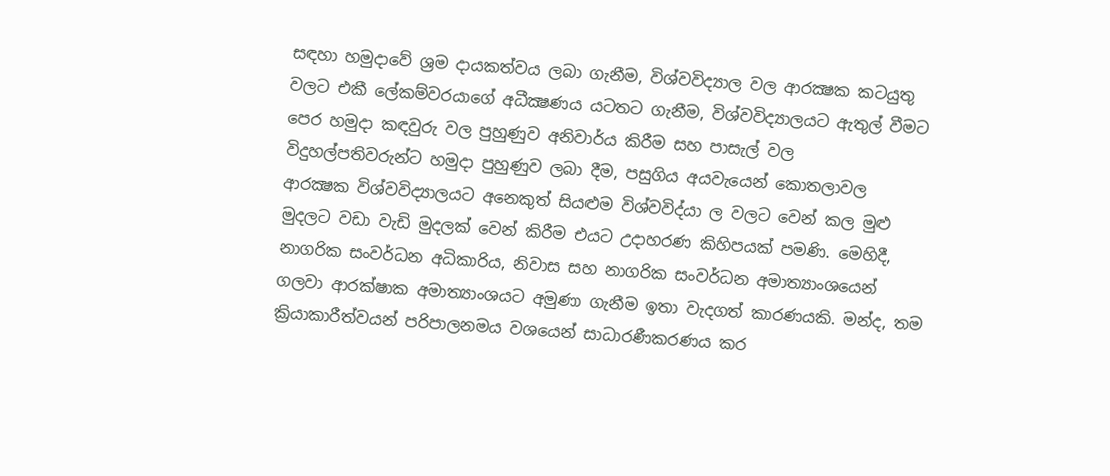සඳහා හමුදාවේ ශ්‍රම දායකත්වය ලබා ගැනීම, විශ්වවිද්‍යාල වල ආරක්‍ෂක කටයුතු වලට එකී ලේකම්වරයාගේ අධීක්‍ෂණය යටතට ගැනීම, විශ්වවිද්‍යාලයට ඇතුල් වීමට පෙර හමුදා කඳවුරු වල පුහුණුව අනිවාර්ය කිරීම සහ පාසැල් වල විදුහල්පතිවරුන්ට හමුදා පුහුණුව ලබා දීම, පසුගිය අයවැයෙන් කොතලාවල ආරක්‍ෂක විශ්වවිද්‍යාලයට අනෙකුත් සියළුම විශ්වවිද්යා ල වලට වෙන් කල මුළු මුදලට වඩා වැඩි මුදලක් වෙන් කිරීම එයට උදාහරණ කිහිපයක් පමණි. මෙහිදී, නාගරික සංවර්ධන අධිකාරිය, නිවාස සහ නාගරික සංවර්ධන අමාත්‍යාංශයෙන් ගලවා ආරක්ෂාක අමාත්‍යාංශයට අමුණා ගැනීම ඉතා වැදගත් කාරණයකි. මන්ද, තම ක්‍රියාකාරීත්වයන් පරිපාලනමය වශයෙන් සාධාරණීකරණය කර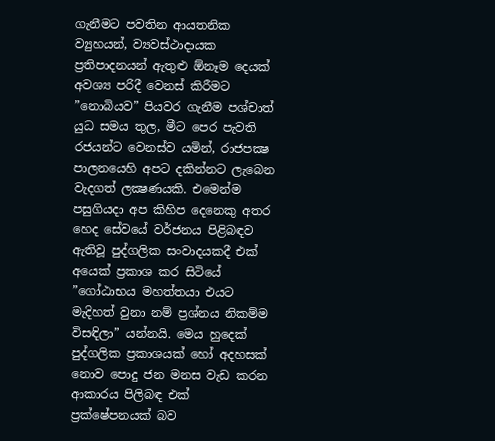ගැනීමට පවතින ආයතනික ව්‍යුහයන්, ව්‍යවස්ථාදායක ප්‍රතිපාදනයන් ඇතුළු ඕනෑම දෙයක් අවශ්‍ය පරිදී වෙනස් කිරීමට ”නොබියව” පියවර ගැනීම පශ්චාත් යුධ සමය තුල, මීට පෙර පැවති රජයන්ට වෙනස්ව යමින්, රාජපක්‍ෂ පාලනයෙහි අපට දකින්නට ලැබෙන වැදගත් ලක්‍ෂණයකි. එමෙන්ම පසුගියදා අප කිහිප දෙනෙකු අතර හෙද සේවයේ වර්ජනය පිළිබඳව ඇතිවූ පුද්ගලික සංවාදයකදී එක් අයෙක් ප්‍රකාශ කර සිටියේ ”ගෝඨාභය මහත්තයා එයට මැදිහත් වුනා නම් ප්‍රශ්නය නිකම්ම විසඳිලා” යන්නයි. මෙය හුදෙක් පුද්ගලික ප්‍රකාශයක් හෝ අදහසක් නොව පොදු ජන මනස වැඩ කරන ආකාරය පිලිබඳ එක් ප්‍රක්ෂේපනයක් බව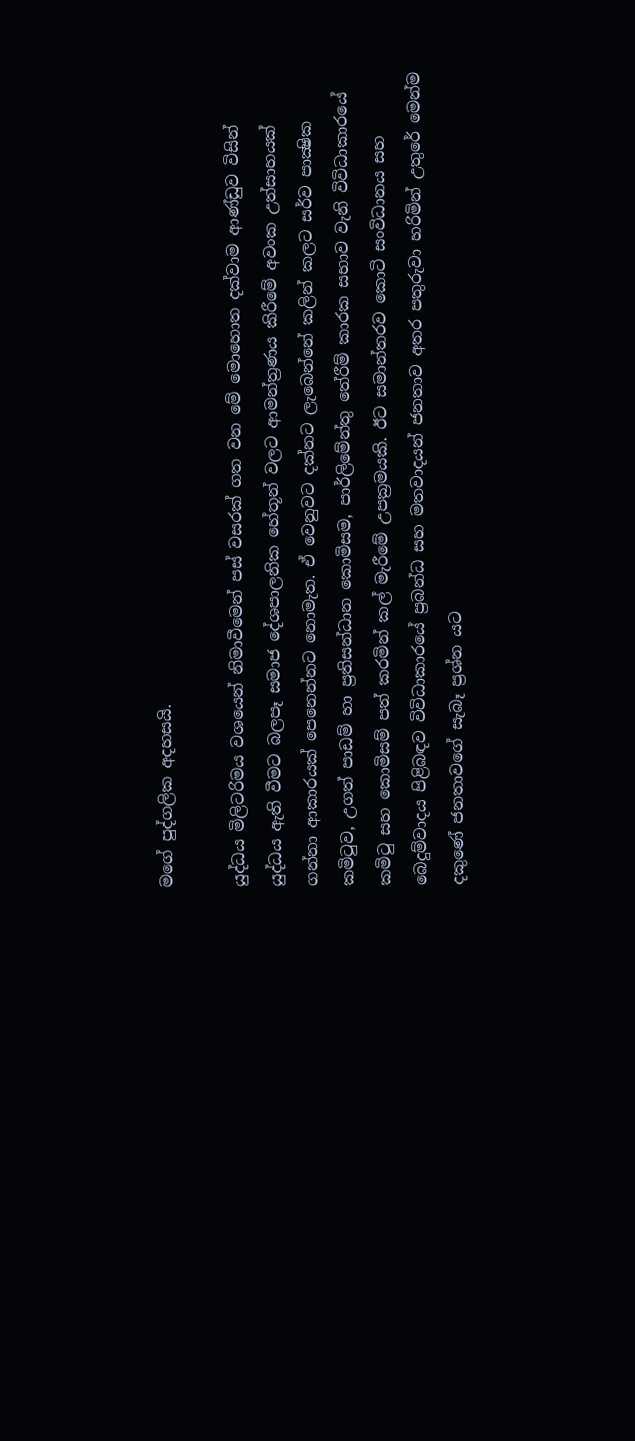මගේ පුද්ගලික අදහසයි.

යුද්ධය මිලිටරිමය වශයෙන් නිමාවීමෙන් පස් වසරක් ගත වන මේ මොහොත දක්වාම ආණ්ඩුව විසින් යුද්ධය ඇති වීමට බලපෑ සමාජ දේශපාලනික හේතූන් වලට ආමන්ත්‍රණය කිරීමේ අවංක උත්සාහයක් ගන්නා ආකාරයක් පෙනෙන්නට නොමැත. ඒ වෙනුවට දක්නට ලැබෙන්නේ කලින් කලට සර්ව පාක්‍ෂික කමිටුව, උගත් පාඩම් හා ප්‍රතිසන්ධාන කොමිසම, පාර්ලිමේන්තු තේරීම් කාරක සභාව වැනි විවිධාකාරයේ කමිටු සහ කොමිසම් පත් කරමින් කල් මැරීමේ උපක්‍රමයකි. ඊට සමාන්තරව කොටි සංවිධානය සහ බෙදුම්වාදය පිළිබඳව විවිධාකාරයේ ප්‍රබන්ධ සහ මතවාදයන් ජනතාව අතර පතුරුවා හරිමින් උතුරේ මෙන්ම දකුණේ ජනතාවගේ සැබෑ ප්‍රශ්න යට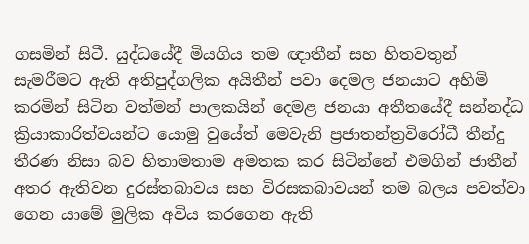ගසමින් සිටී. යුද්ධයේදී මියගිය තම ඥාතීන් සහ හිතවතුන් සැමරීමට ඇති අතිපුද්ගලික අයිතීන් පවා දෙමල ජනයාට අහිමි කරමින් සිටින වත්මන් පාලකයින් දෙමළ ජනයා අතීතයේදී සන්නද්ධ ක්‍රියාකාරිත්වයන්ට යොමු වුයේත් මෙවැනි ප්‍රජාතන්ත්‍රවිරෝධී තීන්දු තීරණ නිසා බව හිතාමතාම අමතක කර සිටින්නේ එමගින් ජාතීන් අතර ඇතිවන දුරස්තබාවය සහ විරසකබාවයන් තම බලය පවත්වා ගෙන යාමේ මුලික අවිය කරගෙන ඇති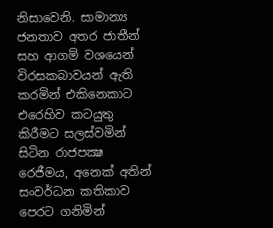නිසාවෙනි. සාමාන්‍ය ජනතාව අතර ජාතීන් සහ ආගම් වශයෙන් විරසකබාවයන් ඇති කරමින් එකිනෙකාට එරෙහිව කටයුතු කිරීමට සලස්වමින් සිටින රාජපක්‍ෂ රෙජීමය, අනෙක් අතින් සංවර්ධන කතිකාව පෙරට ගනිමින්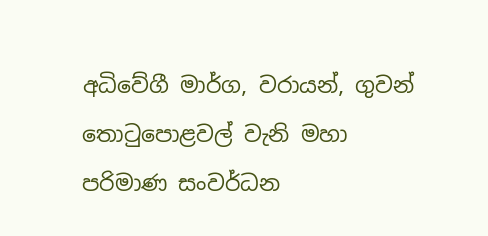අධිවේගී මාර්ග, වරායන්, ගුවන් තොටුපොළවල් වැනි මහා පරිමාණ සංවර්ධන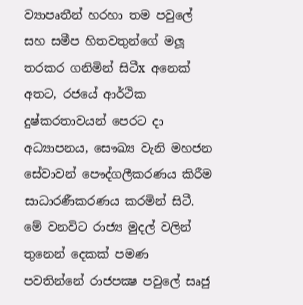ව්‍යාපෘතීන් හරහා තම පවුලේ සහ සමීප හිතවතුන්ගේ මලූ තරකර ගනිමින් සිටීx අනෙක් අතට, රජයේ ආර්ථික දුෂ්කරතාවයන් පෙරට දා අධ්‍යාපනය, සෞඛ්‍ය වැනි මහජන සේවාවන් පෞද්ගලීකරණය කිරීම සාධාරණීකරණය කරමින් සිටී. මේ වනවිට රාජ්‍ය මුදල් වලින් තුනෙන් දෙකක් පමණ පවතින්නේ රාජපක්‍ෂ පවුලේ සෘජු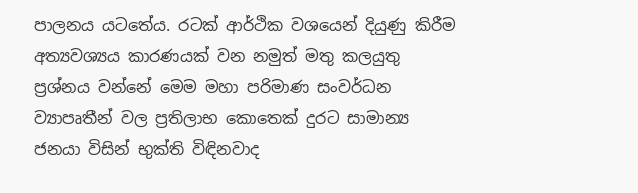පාලනය යටතේය. රටක් ආර්ථික වශයෙන් දියුණු කිරීම අත්‍යවශ්‍යය කාරණයක් වන නමුත් මතු කලයුතු ප්‍රශ්නය වන්නේ මෙම මහා පරිමාණ සංවර්ධන ව්‍යාපෘතීන් වල ප්‍රතිලාභ කොතෙක් දුරට සාමාන්‍ය ජනයා විසින් භුක්ති විඳිනවාද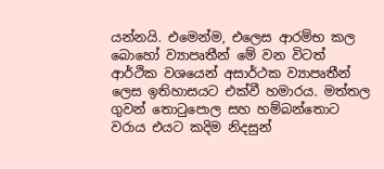යන්නයි. එමෙන්ම, එලෙස ආරම්භ කල බොහෝ ව්‍යාපෘතීන් මේ වන විටත් ආර්ථික වශයෙන් අසාර්ථක ව්‍යාපෘතීන් ලෙස ඉතිහාසයට එක්වී හමාරය. මත්තල ගුවන් තොටුපොල සහ හම්බන්තොට වරාය එයට කදිම නිදසුන්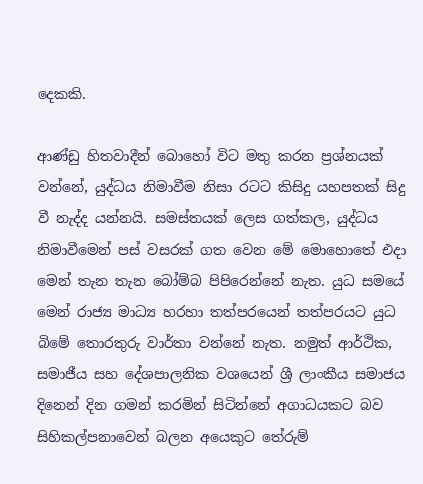දෙකකි.

ආණ්ඩු හිතවාදීන් බොහෝ විට මතු කරන ප්‍රශ්නයක් වන්නේ, යුද්ධය නිමාවීම නිසා රටට කිසිදු යහපතක් සිදු වී නැද්ද යන්නයි. සමස්තයක් ලෙස ගත්කල, යුද්ධය නිමාවීමෙන් පස් වසරක් ගත වෙන මේ මොහොතේ එදා මෙන් තැන තැන බෝම්බ පිපිරෙන්නේ නැත. යුධ සමයේ මෙන් රාජ්‍ය මාධ්‍ය හරහා තත්පරයෙන් තත්පරයට යුධ බිමේ තොරතුරු වාර්තා වන්නේ නැත. නමුත් ආර්ථික, සමාජීය සහ දේශපාලනික වශයෙන් ශ්‍රී ලාංකීය සමාජය දිනෙන් දින ගමන් කරමින් සිටින්නේ අගාධයකට බව සිහිකල්පනාවෙන් බලන අයෙකුට තේරුම්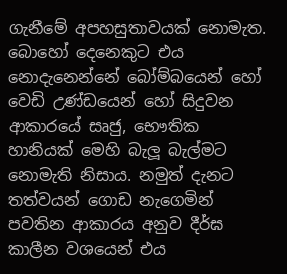ගැනීමේ අපහසුතාවයක් නොමැත. බොහෝ දෙනෙකුට එය නොදැනෙන්නේ බෝම්බයෙන් හෝ වෙඩි උණ්ඩයෙන් හෝ සිදුවන ආකාරයේ සෘජු, භෞතික හානියක් මෙහි බැලූ බැල්මට නොමැති නිසාය. නමුත් දැනට තත්වයන් ගොඩ නැගෙමින් පවතින ආකාරය අනුව දීර්ඝ කාලීන වශයෙන් එය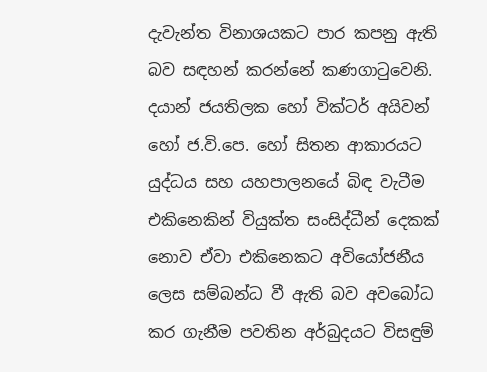දැවැන්ත විනාශයකට පාර කපනු ඇති බව සඳහන් කරන්නේ කණගාටුවෙනි. දයාන් ජයතිලක හෝ වික්ටර් අයිවන් හෝ ජ.වි.පෙ. හෝ සිතන ආකාරයට යුද්ධය සහ යහපාලනයේ බිඳ වැටීම එකිනෙකින් වියුක්ත සංසිද්ධීන් දෙකක් නොව ඒවා එකිනෙකට අවියෝජනීය ලෙස සම්බන්ධ වී ඇති බව අවබෝධ කර ගැනීම පවතින අර්බුදයට විසඳුම්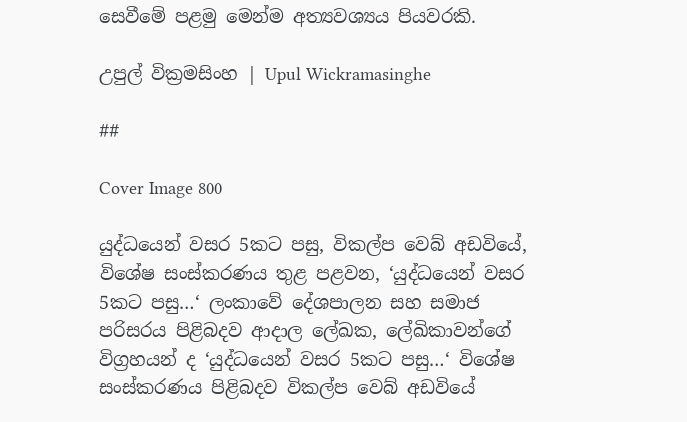සෙවීමේ පළමු මෙන්ම අත්‍යවශ්‍යය පියවරකි.

උපුල් වික්‍රමසිංහ | Upul Wickramasinghe

##

Cover Image 800

යුද්ධයෙන් වසර 5කට පසු, විකල්ප වෙබ් අඩවියේ, විශේෂ සංස්කරණය තුළ පළවන, ‘යුද්ධයෙන් වසර 5කට පසු…‘ ලංකාවේ දේශපාලන සහ සමාජ පරිසරය පිළිබදව ආදාල ලේඛක, ලේඛිකාවන්ගේ විග්‍රහයන් ද ‘යුද්ධයෙන් වසර 5කට පසු…‘ විශේෂ සංස්කරණය පිළිබදව විකල්ප වෙබ් අඩවියේ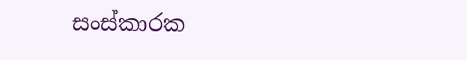සංස්කාරක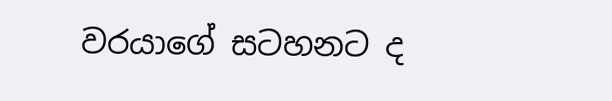වරයාගේ සටහනට ද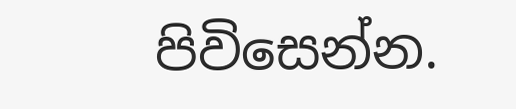පිවිසෙන්න.